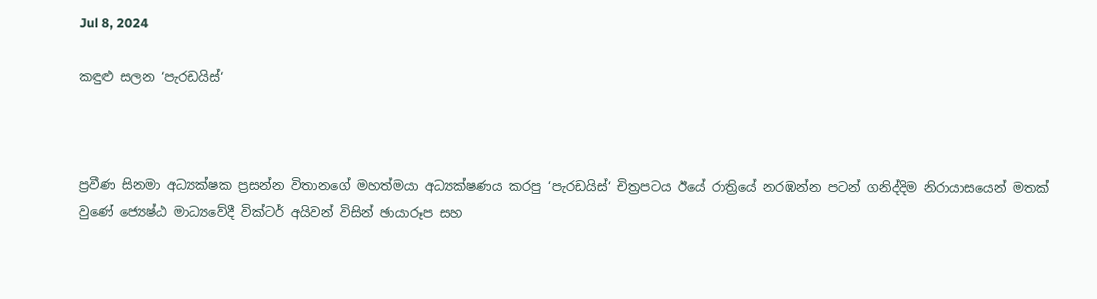Jul 8, 2024

කඳුළු සලන ‘පැරඩයිස්‘



ප්‍රවීණ සිනමා අධ්‍යක්ෂක ප්‍රසන්න විතානගේ මහත්මයා අධ්‍යක්ෂණය කරපු ‘පැරඩයිස්‘ චිත්‍රපටය ඊයේ රාත්‍රියේ නරඹන්න පටන් ගනිද්දිම නිරායාසයෙන් මතක් වුණේ ජ්‍යෙෂ්ඨ මාධ්‍යවේදී වික්ටර් අයිවන් විසින් ඡායාරූප සහ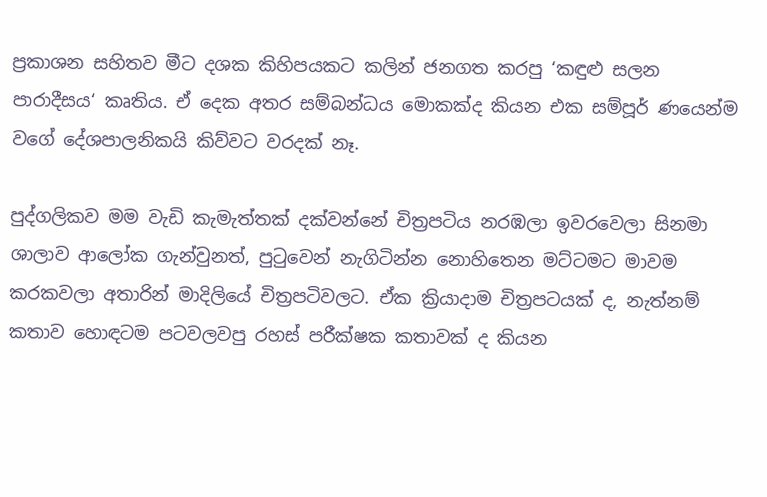ප්‍රකාශන සහිතව මීට දශක කිහිපයකට කලින් ජනගත කරපු ‘කඳුළු සලන පාරාදීසය‘ කෘතිය. ඒ දෙක අතර සම්බන්ධය මොකක්ද කියන එක සම්පූර් ණයෙන්ම වගේ දේශපාලනිකයි කිව්වට වරදක් නෑ.

පුද්ගලිකව මම වැඩි කැමැත්තක් දක්වන්නේ චිත්‍රපටිය නරඹලා ඉවරවෙලා සිනමා ශාලාව ආලෝක ගැන්වුනත්, පුටුවෙන් නැගිටින්න නොහිතෙන මට්ටමට මාවම කරකවලා අතාරින් මාදිලියේ චිත්‍රපටිවලට. ඒක ක්‍රියාදාම චිත්‍රපටයක් ද, නැත්නම් කතාව හොඳටම පටවලවපු රහස් පරීක්ෂක කතාවක් ද කියන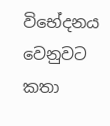විභේදනය වෙනුවට කතා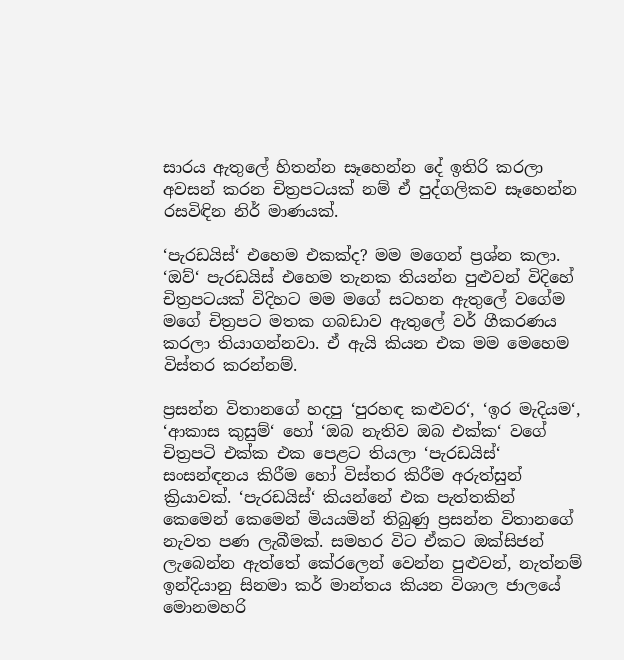සාරය ඇතුලේ හිතන්න සෑහෙන්න දේ ඉතිරි කරලා අවසන් කරන චිත්‍රපටයක් නම් ඒ පුද්ගලිකව සෑහෙන්න රසවිඳින නිර් මාණයක්.

‘පැරඩයිස්‘ එහෙම එකක්ද? මම මගෙන් ප්‍රශ්න කලා. ‘ඔව්‘ පැරඩයිස් එහෙම තැනක තියන්න පුළුවන් විදිහේ චිත්‍රපටයක් විදිහට මම මගේ සටහන ඇතුලේ වගේම මගේ චිත්‍රපට මතක ගබඩාව ඇතුලේ වර් ගීකරණය කරලා තියාගන්නවා. ඒ ඇයි කියන එක මම මෙහෙම විස්තර කරන්නම්.

ප්‍රසන්න විතානගේ හදපු ‘පුරහඳ කළුවර‘, ‘ඉර මැදියම‘, ‘ආකාස කුසුම්‘ හෝ ‘ඔබ නැතිව ඔබ එක්ක‘ වගේ චිත්‍රපටි එක්ක එක පෙළට තියලා ‘පැරඩයිස්‘ සංසන්ඳනය කිරීම හෝ විස්තර කිරීම අරුත්සුන් ක්‍රියාවක්. ‘පැරඩයිස්‘ කියන්නේ එක පැත්තකින් කෙමෙන් කෙමෙන් මියයමින් තිබුණු ප්‍රසන්න විතානගේ නැවත පණ ලැබීමක්. සමහර විට ඒකට ඔක්සිජන් ලැබෙන්න ඇත්තේ කේරලෙන් වෙන්න පුළුවන්, නැත්නම් ඉන්දියානු සිනමා කර් මාන්තය කියන විශාල ජාලයේ මොනමහරි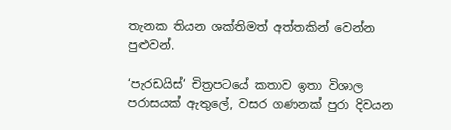තැනක තියන ශක්තිමත් අත්තකින් වෙන්න පුළුවන්.

‘පැරඩයිස්‘ චිත්‍රපටයේ කතාව ඉතා විශාල පරාසයක් ඇතුලේ, වසර ගණනක් පුරා දිවයන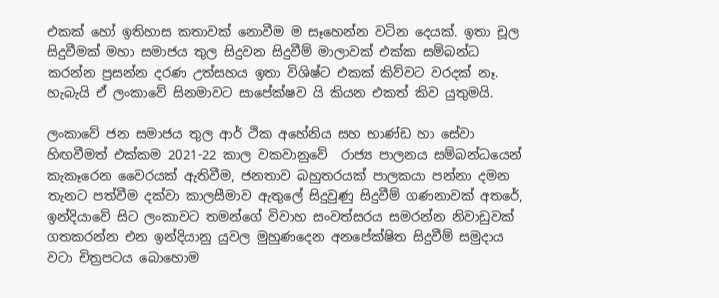එකක් හෝ ඉතිහාස කතාවක් නොවීම ම සෑහෙන්න වටින දෙයක්. ඉතා චූල සිදුවීමක් මහා සමාජය තුල සිදුවන සිදුවීම් මාලාවක් එක්ක සම්බන්ධ කරන්න ප්‍රසන්න දරණ උත්සහය ඉතා විශිෂ්ට එකක් කිව්වට වරදක් නෑ. හැබැයි ඒ ලංකාවේ සිනමාවට සාපේක්ෂව යි කියන එකත් කිව යුතුමයි.

ලංකාවේ ජන සමාජය තුල ආර් ථික අහේනිය සහ භාණ්ඩ හා සේවා හිඟවීමත් එක්කම 2021-22 කාල වකවානුවේ  රාජ්‍ය පාලනය සම්බන්ධයෙන් කැකෑරෙන වෛරයක් ඇතිවීම, ජනතාව බහුතරයක් පාලකයා පන්නා දමන තැනට පත්වීම දක්වා කාලසීමාව ඇතුලේ සිදුවුණු සිදුවීම් ගණනාවක් අතරේ, ඉන්දියාවේ සිට ලංකාවට තමන්ගේ විවාහ සංවත්සරය සමරන්න නිවාඩුවක් ගතකරන්න එන ඉන්දියානු යුවල මුහුණදෙන අනපේක්ෂිත සිදුවීම් සමුදාය වටා චිත්‍රපටය බොහොම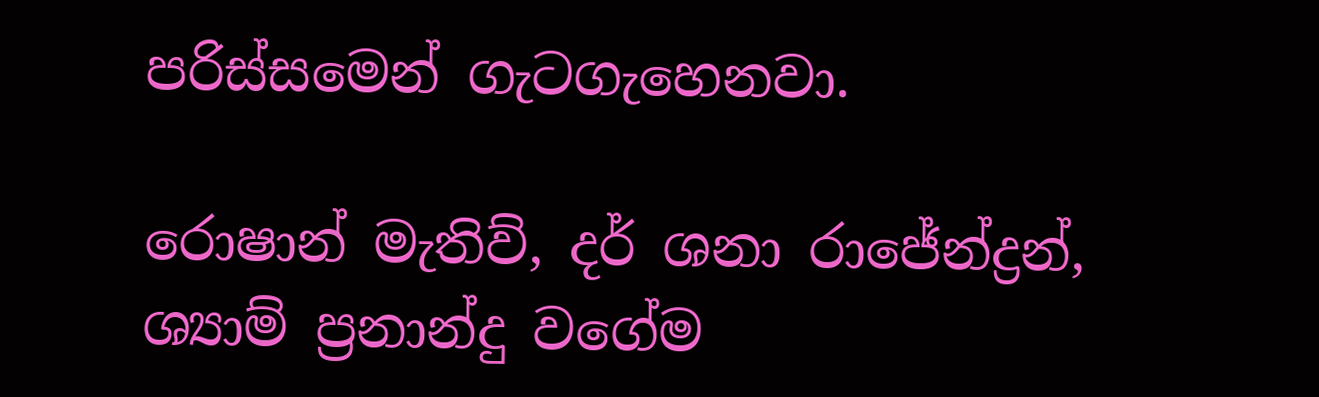පරිස්සමෙන් ගැටගැහෙනවා.

රොෂාන් මැතිව්, දර් ශනා රාජේන්ද්‍රන්, ශ්‍යාම් ප්‍රනාන්දු වගේම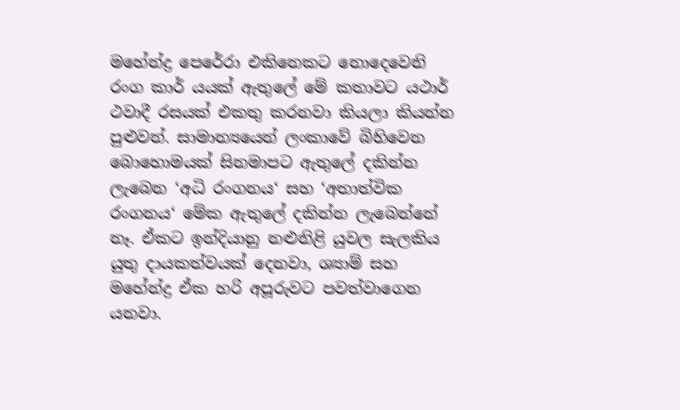මහේන්ද්‍ර පෙරේරා එකිනෙකට නොදෙවෙනි රංග කාර් යයක් ඇතුලේ මේ කතාවට යථාර් ථවාදී රසයක් එකතු කරනවා කියලා කියන්න පුළුවන්. සාමාන්‍යයෙන් ලංකාවේ බිහිවෙන බොහොමයක් සිනමාපට ඇතුලේ දකින්න ලැබෙන ‘අධි රංගනය‘ සහ ‘අතාත්වික රංගනය‘ මේක ඇතුලේ දකින්න ලැබෙන්නේ නෑ. ඒකට ඉන්දියානු නළුනිළි යුවල සැලකිය යුතු දායකත්වයක් දෙනවා, ශ්‍යාම් සහ මහේන්ද්‍ර ඒක හරි අපූරුවට පවත්වාගෙන යනවා.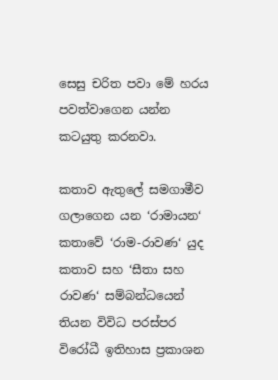සෙසු චරිත පවා මේ හරය පවත්වාගෙන යන්න කටයුතු කරනවා.

කතාව ඇතුලේ සමගාමීව ගලාගෙන යන ‘රාමායන‘ කතාවේ ‘රාම-රාවණ‘ යුද කතාව සහ ‘සීතා සහ රාවණ‘ සම්බන්ධයෙන් තියන විවිධ පරස්පර විරෝධී ඉතිහාස ප්‍රකාශන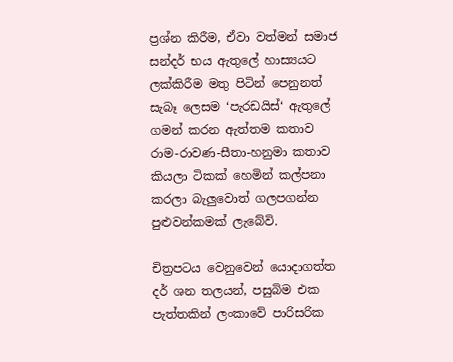ප්‍රශ්න කිරීම, ඒවා වත්මන් සමාජ සන්දර් භය ඇතුලේ හාස්‍යයට ලක්කිරීම මතු පිටින් පෙනුනත් සැබෑ ලෙසම ‘පැරඩයිස්‘ ඇතුලේ ගමන් කරන ඇත්තම කතාව රාම-රාවණ-සීතා-හනුමා කතාව කියලා ටිකක් හෙමින් කල්පනා කරලා බැලුවොත් ගලපගන්න පුළුවන්කමක් ලැබේවි.

චිත්‍රපටය වෙනුවෙන් යොදාගත්ත දර් ශන තලයන්, පසුබිම එක පැත්තකින් ලංකාවේ පාරිසරික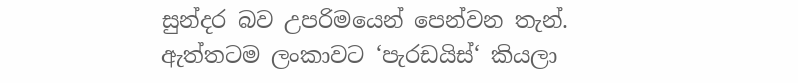සුන්දර බව උපරිමයෙන් පෙන්වන තැන්. ඇත්තටම ලංකාවට ‘පැරඩයිස්‘ කියලා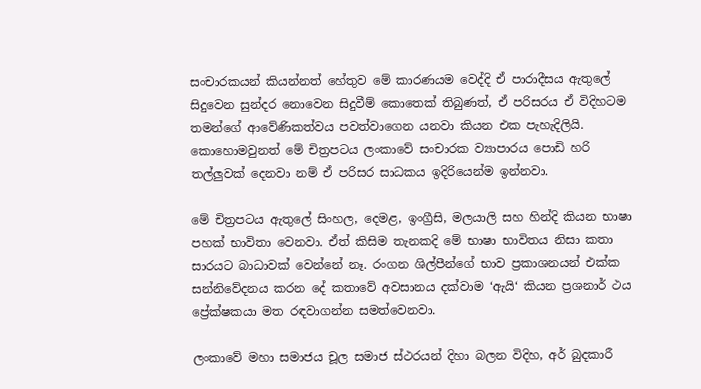සංචාරකයන් කියන්නත් හේතුව මේ කාරණයම වෙද්දි ඒ පාරාදීසය ඇතුලේ සිදුවෙන සුන්දර නොවෙන සිදුවීම් කොතෙක් තිබුණත්, ඒ පරිසරය ඒ විදිහටම තමන්ගේ ආවේණිකත්වය පවත්වාගෙන යනවා කියන එක පැහැදිලියි. කොහොමවුනත් මේ චිත්‍රපටය ලංකාවේ සංචාරක ව්‍යාපාරය පොඩි හරි තල්ලුවක් දෙනවා නම් ඒ පරිසර සාධකය ඉදිරියෙන්ම ඉන්නවා.

මේ චිත්‍රපටය ඇතුලේ සිංහල, දෙමළ, ඉංග්‍රීසි, මලයාලි සහ හින්දි කියන භාෂා පහක් භාවිතා වෙනවා. ඒත් කිසිම තැනකදි මේ භාෂා භාවිතය නිසා කතා සාරයට බාධාවක් වෙන්නේ නෑ. රංගන ශිල්පීන්ගේ භාව ප්‍රකාශනයන් එක්ක සන්නිවේදනය කරන දේ කතාවේ අවසානය දක්වාම ‘ඇයි‘ කියන ප්‍රශනාර් ථය ප්‍රේක්ෂකයා මත රඳවාගන්න සමත්වෙනවා.

ලංකාවේ මහා සමාජය චූල සමාජ ස්ථරයන් දිහා බලන විදිහ, අර් බුදකාරී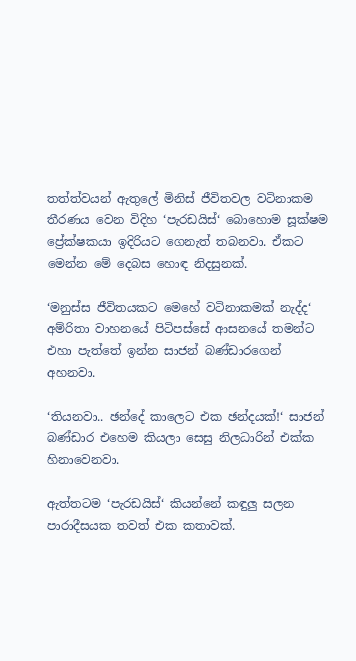තත්ත්වයන් ඇතුලේ මිනිස් ජීවිතවල වටිනාකම තීරණය වෙන විදිහ ‘පැරඩයිස්‘ බොහොම සූක්ෂම ප්‍රේක්ෂකයා ඉදිරියට ගෙනැත් තබනවා. ඒකට මෙන්න මේ දෙබස හොඳ නිදසුනක්.

‘මනුස්ස ජීවිතයකට මෙහේ වටිනාකමක් නැද්ද‘ අම්රිතා වාහනයේ පිටිපස්සේ ආසනයේ තමන්ට එහා පැත්තේ ඉන්න සාජන් බණ්ඩාරගෙන් අහනවා.

‘තියනවා.. ඡන්දේ කාලෙට එක ඡන්දයක්!‘ සාජන් බණ්ඩාර එහෙම කියලා සෙසු නිලධාරින් එක්ක හිනාවෙනවා.

ඇත්තටම ‘පැරඩයිස්‘ කියන්නේ කඳුලු සලන පාරාදීසයක තවත් එක කතාවක්.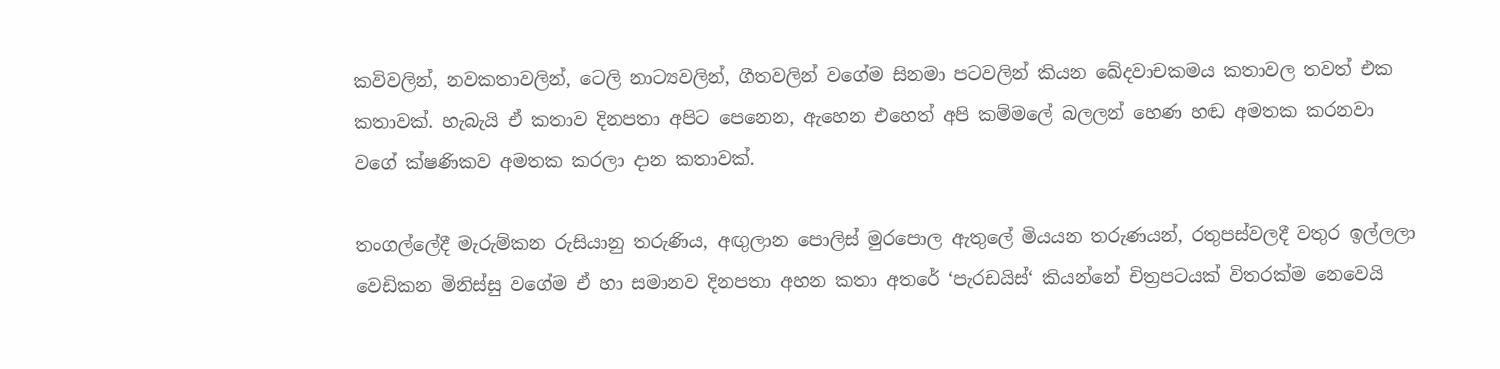කවිවලින්, නවකතාවලින්, ටෙලි නාට්‍යවලින්, ගීතවලින් වගේම සිනමා පටවලින් කියන ඛේදවාචකමය කතාවල තවත් එක කතාවක්. හැබැයි ඒ කතාව දිනපතා අපිට පෙනෙන, ඇහෙන එහෙත් අපි කම්මලේ බලලන් හෙණ හඬ අමතක කරනවා වගේ ක්ෂණිකව අමතක කරලා දාන කතාවක්.

තංගල්ලේදී මැරුම්කන රුසියානු තරුණිය, අඟුලාන පොලිස් මුරපොල ඇතුලේ මියයන තරුණයන්, රතුපස්වලදී වතුර ඉල්ලලා වෙඩිකන මිනිස්සු වගේම ඒ හා සමානව දිනපතා අහන කතා අතරේ ‘පැරඩයිස්‘ කියන්නේ චිත්‍රපටයක් විතරක්ම නෙවෙයි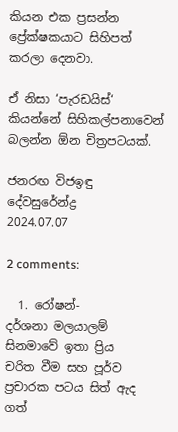කියන එක ප්‍රසන්න ප්‍රේක්ෂකයාට සිහිපත් කරලා දෙනවා.

ඒ නිසා ‘පැරඩයිස්‘ කියන්නේ සිහිකල්පනාවෙන් බලන්න ඕන චිත්‍රපටයක්.

ජනරඟ විජඉඳු දේවසුරේන්ද්‍ර
2024.07.07

2 comments:

  1. රෝෂන්-දර්ශනා ‍මලයාලම් සිනමාවේ ඉතා ප්‍රිය චරිත ‍‍වීම සහ පූර්ව ප්‍රචාරක පටය සිත් ඇද ගත්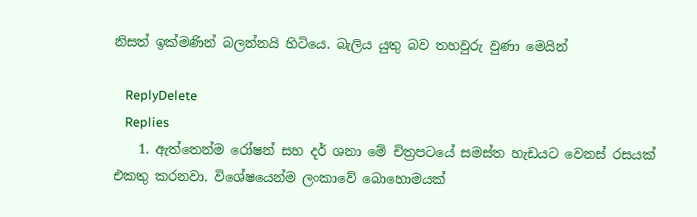නිසත් ඉක්මණින් බලන්නයි හිටියෙ. බැලිය යුතු බව තහවුරු වුණා මෙයින්

    ReplyDelete
    Replies
    1. ඇත්තෙන්ම රෝෂන් සහ දර් ශනා මේ චිත්‍රපටයේ සමස්ත හැඩයට වෙනස් රසයක් එකතු කරනවා. විශේෂයෙන්ම ලංකාවේ බොහොමයක්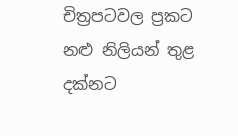චිත්‍රපටවල ප්‍රකට නළු නිලියන් තුළ දක්නට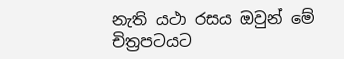නැති යථා රසය ඔවුන් මේ චිත්‍රපටයට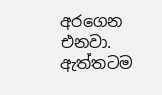අරගෙන එනවා. ඇත්තටම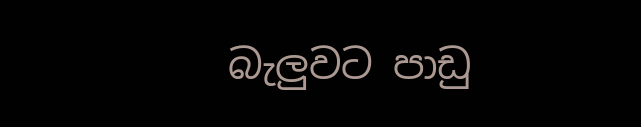බැලුවට පාඩු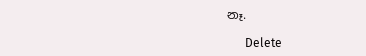නෑ.

      Delete